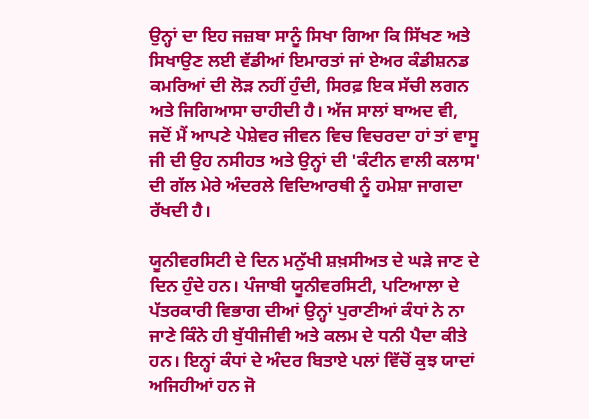ਉਨ੍ਹਾਂ ਦਾ ਇਹ ਜਜ਼ਬਾ ਸਾਨੂੰ ਸਿਖਾ ਗਿਆ ਕਿ ਸਿੱਖਣ ਅਤੇ ਸਿਖਾਉਣ ਲਈ ਵੱਡੀਆਂ ਇਮਾਰਤਾਂ ਜਾਂ ਏਅਰ ਕੰਡੀਸ਼ਨਡ ਕਮਰਿਆਂ ਦੀ ਲੋੜ ਨਹੀਂ ਹੁੰਦੀ, ਸਿਰਫ਼ ਇਕ ਸੱਚੀ ਲਗਨ ਅਤੇ ਜਿਗਿਆਸਾ ਚਾਹੀਦੀ ਹੈ। ਅੱਜ ਸਾਲਾਂ ਬਾਅਦ ਵੀ, ਜਦੋਂ ਮੈਂ ਆਪਣੇ ਪੇਸ਼ੇਵਰ ਜੀਵਨ ਵਿਚ ਵਿਚਰਦਾ ਹਾਂ ਤਾਂ ਵਾਸੂ ਜੀ ਦੀ ਉਹ ਨਸੀਹਤ ਅਤੇ ਉਨ੍ਹਾਂ ਦੀ 'ਕੰਟੀਨ ਵਾਲੀ ਕਲਾਸ' ਦੀ ਗੱਲ ਮੇਰੇ ਅੰਦਰਲੇ ਵਿਦਿਆਰਥੀ ਨੂੰ ਹਮੇਸ਼ਾ ਜਾਗਦਾ ਰੱਖਦੀ ਹੈ।

ਯੂਨੀਵਰਸਿਟੀ ਦੇ ਦਿਨ ਮਨੁੱਖੀ ਸ਼ਖ਼ਸੀਅਤ ਦੇ ਘੜੇ ਜਾਣ ਦੇ ਦਿਨ ਹੁੰਦੇ ਹਨ। ਪੰਜਾਬੀ ਯੂਨੀਵਰਸਿਟੀ, ਪਟਿਆਲਾ ਦੇ ਪੱਤਰਕਾਰੀ ਵਿਭਾਗ ਦੀਆਂ ਉਨ੍ਹਾਂ ਪੁਰਾਣੀਆਂ ਕੰਧਾਂ ਨੇ ਨਾ ਜਾਣੇ ਕਿੰਨੇ ਹੀ ਬੁੱਧੀਜੀਵੀ ਅਤੇ ਕਲਮ ਦੇ ਧਨੀ ਪੈਦਾ ਕੀਤੇ ਹਨ। ਇਨ੍ਹਾਂ ਕੰਧਾਂ ਦੇ ਅੰਦਰ ਬਿਤਾਏ ਪਲਾਂ ਵਿੱਚੋਂ ਕੁਝ ਯਾਦਾਂ ਅਜਿਹੀਆਂ ਹਨ ਜੋ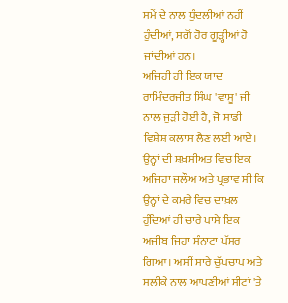ਸਮੇਂ ਦੇ ਨਾਲ ਧੁੰਦਲੀਆਂ ਨਹੀਂ ਹੁੰਦੀਆਂ, ਸਗੋਂ ਹੋਰ ਗੂੜ੍ਹੀਆਂ ਹੋ ਜਾਂਦੀਆਂ ਹਨ।
ਅਜਿਹੀ ਹੀ ਇਕ ਯਾਦ ਰਾਮਿੰਦਰਜੀਤ ਸਿੰਘ 'ਵਾਸੂ' ਜੀ ਨਾਲ ਜੁੜੀ ਹੋਈ ਹੈ, ਜੋ ਸਾਡੀ ਵਿਸ਼ੇਸ਼ ਕਲਾਸ ਲੈਣ ਲਈ ਆਏ। ਉਨ੍ਹਾਂ ਦੀ ਸ਼ਖ਼ਸੀਅਤ ਵਿਚ ਇਕ ਅਜਿਹਾ ਜਲੌਅ ਅਤੇ ਪ੍ਰਭਾਵ ਸੀ ਕਿ ਉਨ੍ਹਾਂ ਦੇ ਕਮਰੇ ਵਿਚ ਦਾਖ਼ਲ ਹੁੰਦਿਆਂ ਹੀ ਚਾਰੇ ਪਾਸੇ ਇਕ ਅਜੀਬ ਜਿਹਾ ਸੰਨਾਟਾ ਪੱਸਰ ਗਿਆ। ਅਸੀਂ ਸਾਰੇ ਚੁੱਪਚਾਪ ਅਤੇ ਸਲੀਕੇ ਨਾਲ ਆਪਣੀਆਂ ਸੀਟਾਂ 'ਤੇ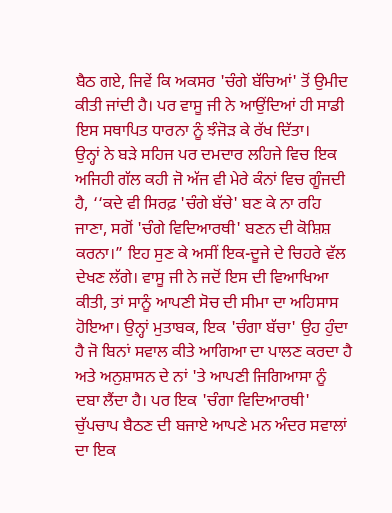ਬੈਠ ਗਏ, ਜਿਵੇਂ ਕਿ ਅਕਸਰ 'ਚੰਗੇ ਬੱਚਿਆਂ' ਤੋਂ ਉਮੀਦ ਕੀਤੀ ਜਾਂਦੀ ਹੈ। ਪਰ ਵਾਸੂ ਜੀ ਨੇ ਆਉਂਦਿਆਂ ਹੀ ਸਾਡੀ ਇਸ ਸਥਾਪਿਤ ਧਾਰਨਾ ਨੂੰ ਝੰਜੋੜ ਕੇ ਰੱਖ ਦਿੱਤਾ।
ਉਨ੍ਹਾਂ ਨੇ ਬੜੇ ਸਹਿਜ ਪਰ ਦਮਦਾਰ ਲਹਿਜੇ ਵਿਚ ਇਕ ਅਜਿਹੀ ਗੱਲ ਕਹੀ ਜੋ ਅੱਜ ਵੀ ਮੇਰੇ ਕੰਨਾਂ ਵਿਚ ਗੂੰਜਦੀ ਹੈ, ‘‘ਕਦੇ ਵੀ ਸਿਰਫ਼ 'ਚੰਗੇ ਬੱਚੇ' ਬਣ ਕੇ ਨਾ ਰਹਿ ਜਾਣਾ, ਸਗੋਂ 'ਚੰਗੇ ਵਿਦਿਆਰਥੀ' ਬਣਨ ਦੀ ਕੋਸ਼ਿਸ਼ ਕਰਨਾ।” ਇਹ ਸੁਣ ਕੇ ਅਸੀਂ ਇਕ-ਦੂਜੇ ਦੇ ਚਿਹਰੇ ਵੱਲ ਦੇਖਣ ਲੱਗੇ। ਵਾਸੂ ਜੀ ਨੇ ਜਦੋਂ ਇਸ ਦੀ ਵਿਆਖਿਆ ਕੀਤੀ, ਤਾਂ ਸਾਨੂੰ ਆਪਣੀ ਸੋਚ ਦੀ ਸੀਮਾ ਦਾ ਅਹਿਸਾਸ ਹੋਇਆ। ਉਨ੍ਹਾਂ ਮੁਤਾਬਕ, ਇਕ 'ਚੰਗਾ ਬੱਚਾ' ਉਹ ਹੁੰਦਾ ਹੈ ਜੋ ਬਿਨਾਂ ਸਵਾਲ ਕੀਤੇ ਆਗਿਆ ਦਾ ਪਾਲਣ ਕਰਦਾ ਹੈ ਅਤੇ ਅਨੁਸ਼ਾਸਨ ਦੇ ਨਾਂ 'ਤੇ ਆਪਣੀ ਜਿਗਿਆਸਾ ਨੂੰ ਦਬਾ ਲੈਂਦਾ ਹੈ। ਪਰ ਇਕ 'ਚੰਗਾ ਵਿਦਿਆਰਥੀ' ਚੁੱਪਚਾਪ ਬੈਠਣ ਦੀ ਬਜਾਏ ਆਪਣੇ ਮਨ ਅੰਦਰ ਸਵਾਲਾਂ ਦਾ ਇਕ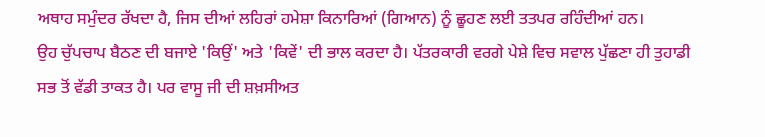ਅਥਾਹ ਸਮੁੰਦਰ ਰੱਖਦਾ ਹੈ, ਜਿਸ ਦੀਆਂ ਲਹਿਰਾਂ ਹਮੇਸ਼ਾ ਕਿਨਾਰਿਆਂ (ਗਿਆਨ) ਨੂੰ ਛੂਹਣ ਲਈ ਤਤਪਰ ਰਹਿੰਦੀਆਂ ਹਨ।
ਉਹ ਚੁੱਪਚਾਪ ਬੈਠਣ ਦੀ ਬਜਾਏ 'ਕਿਉਂ' ਅਤੇ 'ਕਿਵੇਂ' ਦੀ ਭਾਲ ਕਰਦਾ ਹੈ। ਪੱਤਰਕਾਰੀ ਵਰਗੇ ਪੇਸ਼ੇ ਵਿਚ ਸਵਾਲ ਪੁੱਛਣਾ ਹੀ ਤੁਹਾਡੀ ਸਭ ਤੋਂ ਵੱਡੀ ਤਾਕਤ ਹੈ। ਪਰ ਵਾਸੂ ਜੀ ਦੀ ਸ਼ਖ਼ਸੀਅਤ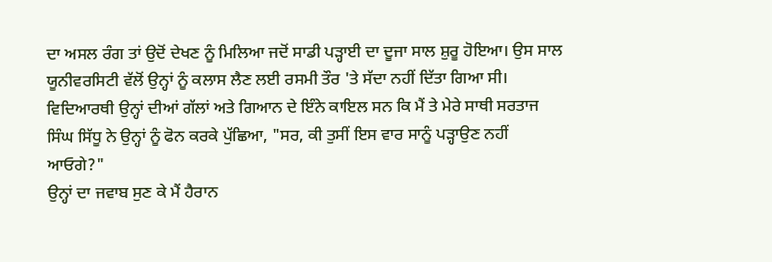ਦਾ ਅਸਲ ਰੰਗ ਤਾਂ ਉਦੋਂ ਦੇਖਣ ਨੂੰ ਮਿਲਿਆ ਜਦੋਂ ਸਾਡੀ ਪੜ੍ਹਾਈ ਦਾ ਦੂਜਾ ਸਾਲ ਸ਼ੁਰੂ ਹੋਇਆ। ਉਸ ਸਾਲ ਯੂਨੀਵਰਸਿਟੀ ਵੱਲੋਂ ਉਨ੍ਹਾਂ ਨੂੰ ਕਲਾਸ ਲੈਣ ਲਈ ਰਸਮੀ ਤੌਰ 'ਤੇ ਸੱਦਾ ਨਹੀਂ ਦਿੱਤਾ ਗਿਆ ਸੀ। ਵਿਦਿਆਰਥੀ ਉਨ੍ਹਾਂ ਦੀਆਂ ਗੱਲਾਂ ਅਤੇ ਗਿਆਨ ਦੇ ਇੰਨੇ ਕਾਇਲ ਸਨ ਕਿ ਮੈਂ ਤੇ ਮੇਰੇ ਸਾਥੀ ਸਰਤਾਜ ਸਿੰਘ ਸਿੱਧੂ ਨੇ ਉਨ੍ਹਾਂ ਨੂੰ ਫੋਨ ਕਰਕੇ ਪੁੱਛਿਆ, "ਸਰ, ਕੀ ਤੁਸੀਂ ਇਸ ਵਾਰ ਸਾਨੂੰ ਪੜ੍ਹਾਉਣ ਨਹੀਂ ਆਓਗੇ?"
ਉਨ੍ਹਾਂ ਦਾ ਜਵਾਬ ਸੁਣ ਕੇ ਮੈਂ ਹੈਰਾਨ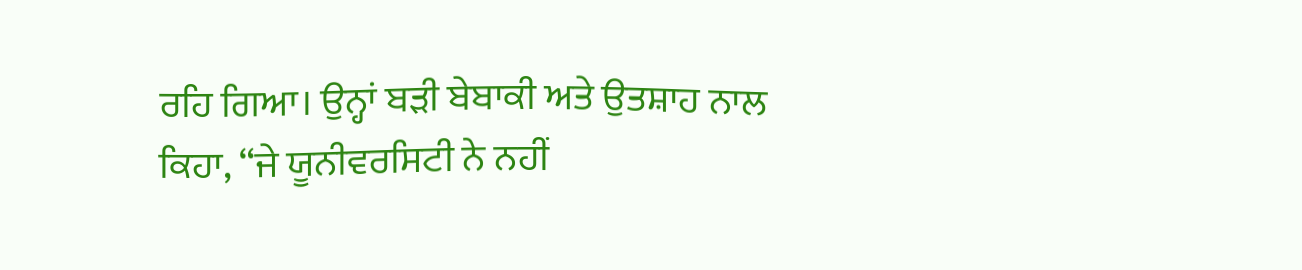ਰਹਿ ਗਿਆ। ਉਨ੍ਹਾਂ ਬੜੀ ਬੇਬਾਕੀ ਅਤੇ ਉਤਸ਼ਾਹ ਨਾਲ ਕਿਹਾ, “ਜੇ ਯੂਨੀਵਰਸਿਟੀ ਨੇ ਨਹੀਂ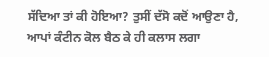ਸੱਦਿਆ ਤਾਂ ਕੀ ਹੋਇਆ? ਤੁਸੀਂ ਦੱਸੋ ਕਦੋਂ ਆਉਣਾ ਹੈ, ਆਪਾਂ ਕੰਟੀਨ ਕੋਲ ਬੈਠ ਕੇ ਹੀ ਕਲਾਸ ਲਗਾ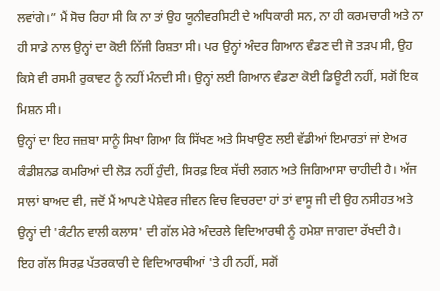ਲਵਾਂਗੇ।” ਮੈਂ ਸੋਚ ਰਿਹਾ ਸੀ ਕਿ ਨਾ ਤਾਂ ਉਹ ਯੂਨੀਵਰਸਿਟੀ ਦੇ ਅਧਿਕਾਰੀ ਸਨ, ਨਾ ਹੀ ਕਰਮਚਾਰੀ ਅਤੇ ਨਾ ਹੀ ਸਾਡੇ ਨਾਲ ਉਨ੍ਹਾਂ ਦਾ ਕੋਈ ਨਿੱਜੀ ਰਿਸ਼ਤਾ ਸੀ। ਪਰ ਉਨ੍ਹਾਂ ਅੰਦਰ ਗਿਆਨ ਵੰਡਣ ਦੀ ਜੋ ਤੜਪ ਸੀ, ਉਹ ਕਿਸੇ ਵੀ ਰਸਮੀ ਰੁਕਾਵਟ ਨੂੰ ਨਹੀਂ ਮੰਨਦੀ ਸੀ। ਉਨ੍ਹਾਂ ਲਈ ਗਿਆਨ ਵੰਡਣਾ ਕੋਈ ਡਿਊਟੀ ਨਹੀਂ, ਸਗੋਂ ਇਕ ਮਿਸ਼ਨ ਸੀ।
ਉਨ੍ਹਾਂ ਦਾ ਇਹ ਜਜ਼ਬਾ ਸਾਨੂੰ ਸਿਖਾ ਗਿਆ ਕਿ ਸਿੱਖਣ ਅਤੇ ਸਿਖਾਉਣ ਲਈ ਵੱਡੀਆਂ ਇਮਾਰਤਾਂ ਜਾਂ ਏਅਰ ਕੰਡੀਸ਼ਨਡ ਕਮਰਿਆਂ ਦੀ ਲੋੜ ਨਹੀਂ ਹੁੰਦੀ, ਸਿਰਫ਼ ਇਕ ਸੱਚੀ ਲਗਨ ਅਤੇ ਜਿਗਿਆਸਾ ਚਾਹੀਦੀ ਹੈ। ਅੱਜ ਸਾਲਾਂ ਬਾਅਦ ਵੀ, ਜਦੋਂ ਮੈਂ ਆਪਣੇ ਪੇਸ਼ੇਵਰ ਜੀਵਨ ਵਿਚ ਵਿਚਰਦਾ ਹਾਂ ਤਾਂ ਵਾਸੂ ਜੀ ਦੀ ਉਹ ਨਸੀਹਤ ਅਤੇ ਉਨ੍ਹਾਂ ਦੀ 'ਕੰਟੀਨ ਵਾਲੀ ਕਲਾਸ' ਦੀ ਗੱਲ ਮੇਰੇ ਅੰਦਰਲੇ ਵਿਦਿਆਰਥੀ ਨੂੰ ਹਮੇਸ਼ਾ ਜਾਗਦਾ ਰੱਖਦੀ ਹੈ।
ਇਹ ਗੱਲ ਸਿਰਫ਼ ਪੱਤਰਕਾਰੀ ਦੇ ਵਿਦਿਆਰਥੀਆਂ 'ਤੇ ਹੀ ਨਹੀਂ, ਸਗੋਂ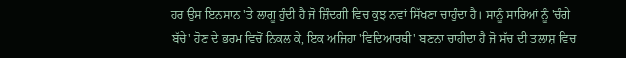ਹਰ ਉਸ ਇਨਸਾਨ 'ਤੇ ਲਾਗੂ ਹੁੰਦੀ ਹੈ ਜੋ ਜ਼ਿੰਦਗੀ ਵਿਚ ਕੁਝ ਨਵਾਂ ਸਿੱਖਣਾ ਚਾਹੁੰਦਾ ਹੈ। ਸਾਨੂੰ ਸਾਰਿਆਂ ਨੂੰ 'ਚੰਗੇ ਬੱਚੇ' ਹੋਣ ਦੇ ਭਰਮ ਵਿਚੋਂ ਨਿਕਲ ਕੇ, ਇਕ ਅਜਿਹਾ 'ਵਿਦਿਆਰਥੀ' ਬਣਨਾ ਚਾਹੀਦਾ ਹੈ ਜੋ ਸੱਚ ਦੀ ਤਲਾਸ਼ ਵਿਚ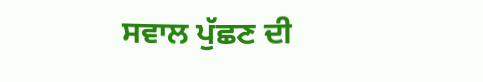ਸਵਾਲ ਪੁੱਛਣ ਦੀ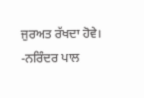ਜੁਰਅਤ ਰੱਖਦਾ ਹੋਵੇ।
-ਨਰਿੰਦਰ ਪਾਲ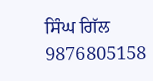ਸਿੰਘ ਗਿੱਲ
9876805158